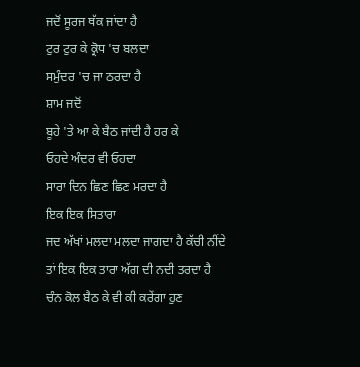ਜਦੋਂ ਸੂਰਜ ਥੱਕ ਜਾਂਦਾ ਹੈ
ਟੁਰ ਟੁਰ ਕੇ ਕ੍ਰੋਧ 'ਚ ਬਲਦਾ
ਸਮੁੰਦਰ 'ਚ ਜਾ ਠਰਦਾ ਹੈ
ਸ਼ਾਮ ਜਦੋਂ
ਬੂਹੇ 'ਤੇ ਆ ਕੇ ਬੈਠ ਜਾਂਦੀ ਹੈ ਹਰ ਕੇ
ਓਹਦੇ ਅੰਦਰ ਵੀ ਓਹਦਾ
ਸਾਰਾ ਦਿਨ ਛਿਣ ਛਿਣ ਮਰਦਾ ਹੈ
ਇਕ ਇਕ ਸਿਤਾਰਾ
ਜਦ ਅੱਖਾਂ ਮਲਦਾ ਮਲਦਾ ਜਾਗਦਾ ਹੈ ਕੱਚੀ ਨੀਂਦੇ
ਤਾਂ ਇਕ ਇਕ ਤਾਰਾ ਅੱਗ ਦੀ ਨਦੀ ਤਰਦਾ ਹੈ
ਚੰਨ ਕੋਲ ਬੈਠ ਕੇ ਵੀ ਕੀ ਕਰੇਂਗਾ ਹੁਣ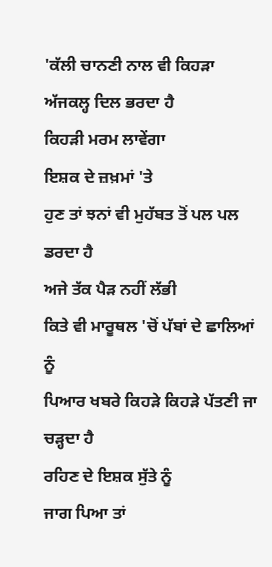'ਕੱਲੀ ਚਾਨਣੀ ਨਾਲ ਵੀ ਕਿਹੜਾ
ਅੱਜਕਲ੍ਹ ਦਿਲ ਭਰਦਾ ਹੈ
ਕਿਹੜੀ ਮਰਮ ਲਾਵੇਂਗਾ
ਇਸ਼ਕ ਦੇ ਜ਼ਖ਼ਮਾਂ 'ਤੇ
ਹੁਣ ਤਾਂ ਝਨਾਂ ਵੀ ਮੁਹੱਬਤ ਤੋਂ ਪਲ ਪਲ ਡਰਦਾ ਹੈ
ਅਜੇ ਤੱਕ ਪੈੜ ਨਹੀਂ ਲੱਭੀ
ਕਿਤੇ ਵੀ ਮਾਰੂਥਲ 'ਚੋਂ ਪੱਬਾਂ ਦੇ ਛਾਲਿਆਂ ਨੂੰ
ਪਿਆਰ ਖਬਰੇ ਕਿਹੜੇ ਕਿਹੜੇ ਪੱਤਣੀ ਜਾ ਚੜ੍ਹਦਾ ਹੈ
ਰਹਿਣ ਦੇ ਇਸ਼ਕ ਸੁੱਤੇ ਨੂੰ
ਜਾਗ ਪਿਆ ਤਾਂ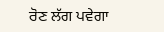ਰੋਣ ਲੱਗ ਪਵੇਗਾ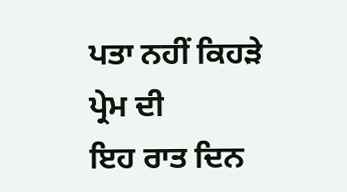ਪਤਾ ਨਹੀਂ ਕਿਹੜੇ ਪ੍ਰੇਮ ਦੀ
ਇਹ ਰਾਤ ਦਿਨ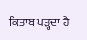ਕਿਤਾਬ ਪੜ੍ਹਦਾ ਹੈ